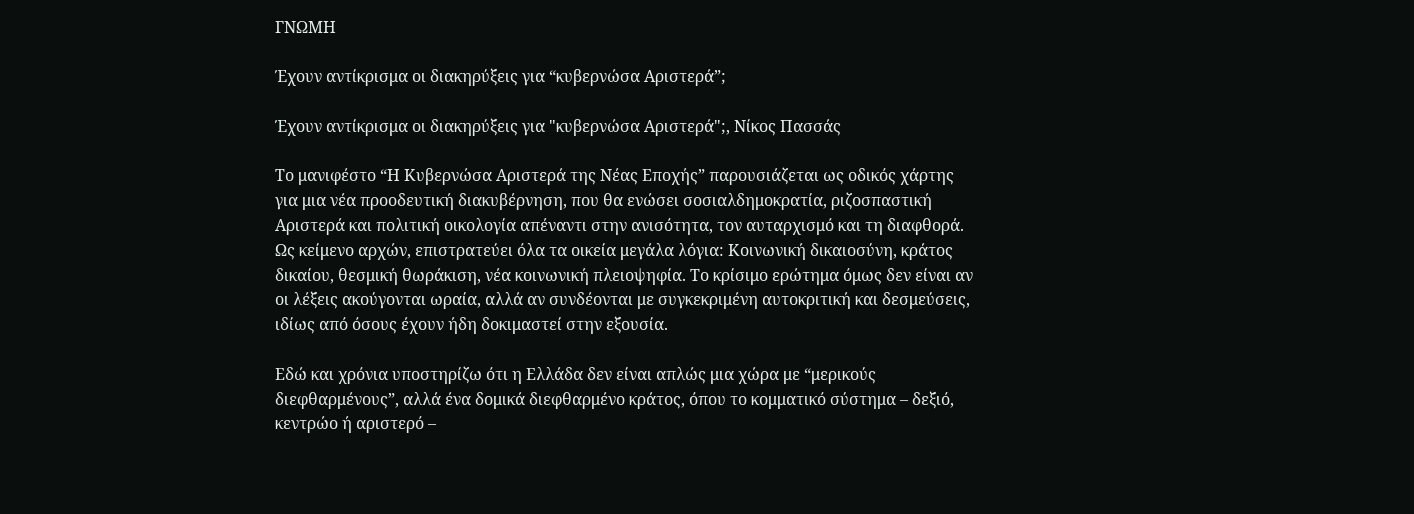ΓΝΩΜΗ

Έχουν αντίκρισμα οι διακηρύξεις για “κυβερνώσα Αριστερά”;

Έχουν αντίκρισμα οι διακηρύξεις για "κυβερνώσα Αριστερά";, Νίκος Πασσάς

Το μανιφέστο “Η Κυβερνώσα Αριστερά της Νέας Εποχής” παρουσιάζεται ως οδικός χάρτης για μια νέα προοδευτική διακυβέρνηση, που θα ενώσει σοσιαλδημοκρατία, ριζοσπαστική Αριστερά και πολιτική οικολογία απέναντι στην ανισότητα, τον αυταρχισμό και τη διαφθορά. Ως κείμενο αρχών, επιστρατεύει όλα τα οικεία μεγάλα λόγια: Κοινωνική δικαιοσύνη, κράτος δικαίου, θεσμική θωράκιση, νέα κοινωνική πλειοψηφία. Το κρίσιμο ερώτημα όμως δεν είναι αν οι λέξεις ακούγονται ωραία, αλλά αν συνδέονται με συγκεκριμένη αυτοκριτική και δεσμεύσεις, ιδίως από όσους έχουν ήδη δοκιμαστεί στην εξουσία.

Εδώ και χρόνια υποστηρίζω ότι η Ελλάδα δεν είναι απλώς μια χώρα με “μερικούς διεφθαρμένους”, αλλά ένα δομικά διεφθαρμένο κράτος, όπου το κομματικό σύστημα – δεξιό, κεντρώο ή αριστερό –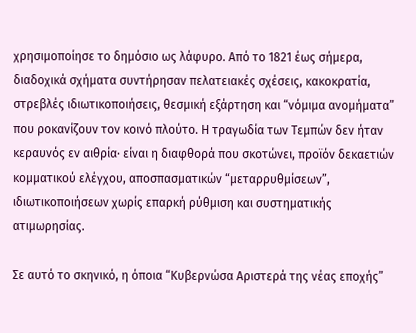χρησιμοποίησε το δημόσιο ως λάφυρο. Από το 1821 έως σήμερα, διαδοχικά σχήματα συντήρησαν πελατειακές σχέσεις, κακοκρατία, στρεβλές ιδιωτικοποιήσεις, θεσμική εξάρτηση και “νόμιμα ανομήματα” που ροκανίζουν τον κοινό πλούτο. Η τραγωδία των Τεμπών δεν ήταν κεραυνός εν αιθρία· είναι η διαφθορά που σκοτώνει, προϊόν δεκαετιών κομματικού ελέγχου, αποσπασματικών “μεταρρυθμίσεων”, ιδιωτικοποιήσεων χωρίς επαρκή ρύθμιση και συστηματικής ατιμωρησίας.

Σε αυτό το σκηνικό, η όποια “Κυβερνώσα Αριστερά της νέας εποχής”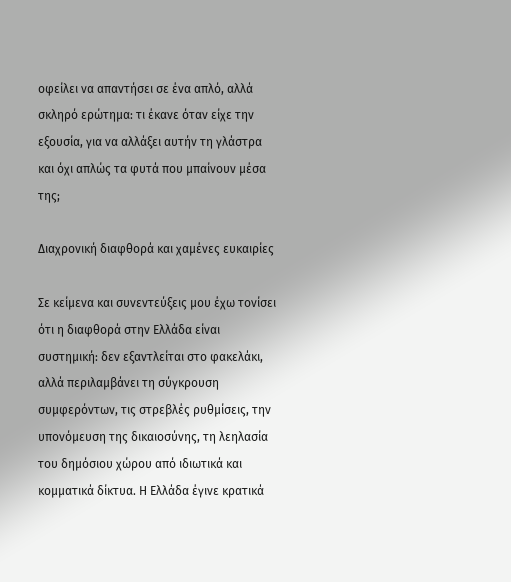οφείλει να απαντήσει σε ένα απλό, αλλά σκληρό ερώτημα: τι έκανε όταν είχε την εξουσία, για να αλλάξει αυτήν τη γλάστρα και όχι απλώς τα φυτά που μπαίνουν μέσα της;

Διαχρονική διαφθορά και χαμένες ευκαιρίες

Σε κείμενα και συνεντεύξεις μου έχω τονίσει ότι η διαφθορά στην Ελλάδα είναι συστημική: δεν εξαντλείται στο φακελάκι, αλλά περιλαμβάνει τη σύγκρουση συμφερόντων, τις στρεβλές ρυθμίσεις, την υπονόμευση της δικαιοσύνης, τη λεηλασία του δημόσιου χώρου από ιδιωτικά και κομματικά δίκτυα. Η Ελλάδα έγινε κρατικά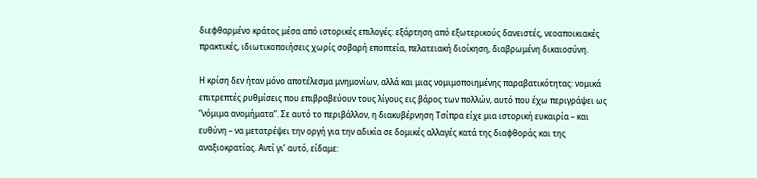διεφθαρμένο κράτος μέσα από ιστορικές επιλογές: εξάρτηση από εξωτερικούς δανειστές, νεοαποικιακές πρακτικές, ιδιωτικοποιήσεις χωρίς σοβαρή εποπτεία, πελατειακή διοίκηση, διαβρωμένη δικαιοσύνη.

Η κρίση δεν ήταν μόνο αποτέλεσμα μνημονίων, αλλά και μιας νομιμοποιημένης παραβατικότητας: νομικά επιτρεπτές ρυθμίσεις που επιβραβεύουν τους λίγους εις βάρος των πολλών, αυτό που έχω περιγράψει ως “νόμιμα ανομήματα”. Σε αυτό το περιβάλλον, η διακυβέρνηση Τσίπρα είχε μια ιστορική ευκαιρία – και ευθύνη – να μετατρέψει την οργή για την αδικία σε δομικές αλλαγές κατά της διαφθοράς και της αναξιοκρατίας. Αντί γι’ αυτό, είδαμε: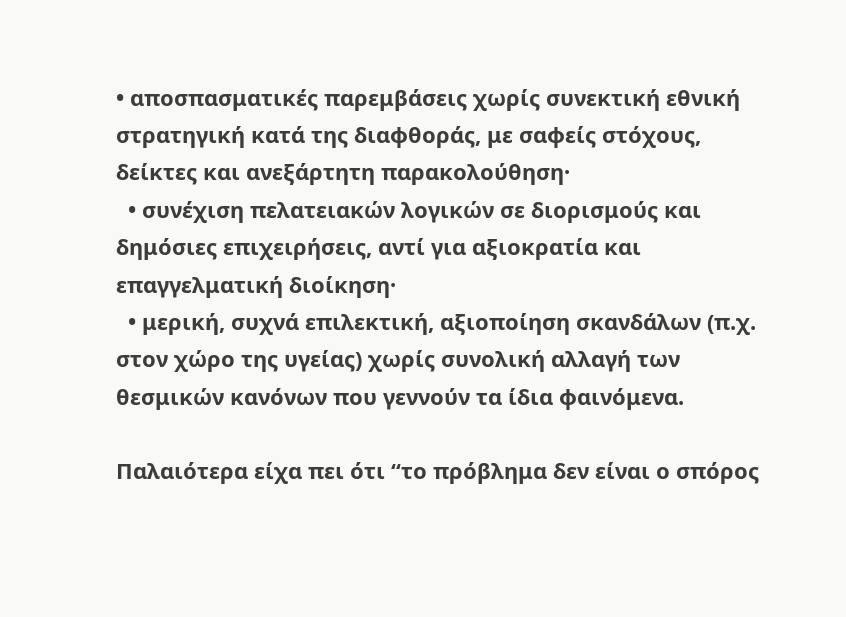• αποσπασματικές παρεμβάσεις χωρίς συνεκτική εθνική στρατηγική κατά της διαφθοράς, με σαφείς στόχους, δείκτες και ανεξάρτητη παρακολούθηση·
  • συνέχιση πελατειακών λογικών σε διορισμούς και δημόσιες επιχειρήσεις, αντί για αξιοκρατία και επαγγελματική διοίκηση·
  • μερική, συχνά επιλεκτική, αξιοποίηση σκανδάλων (π.χ. στον χώρο της υγείας) χωρίς συνολική αλλαγή των θεσμικών κανόνων που γεννούν τα ίδια φαινόμενα.

Παλαιότερα είχα πει ότι “το πρόβλημα δεν είναι ο σπόρος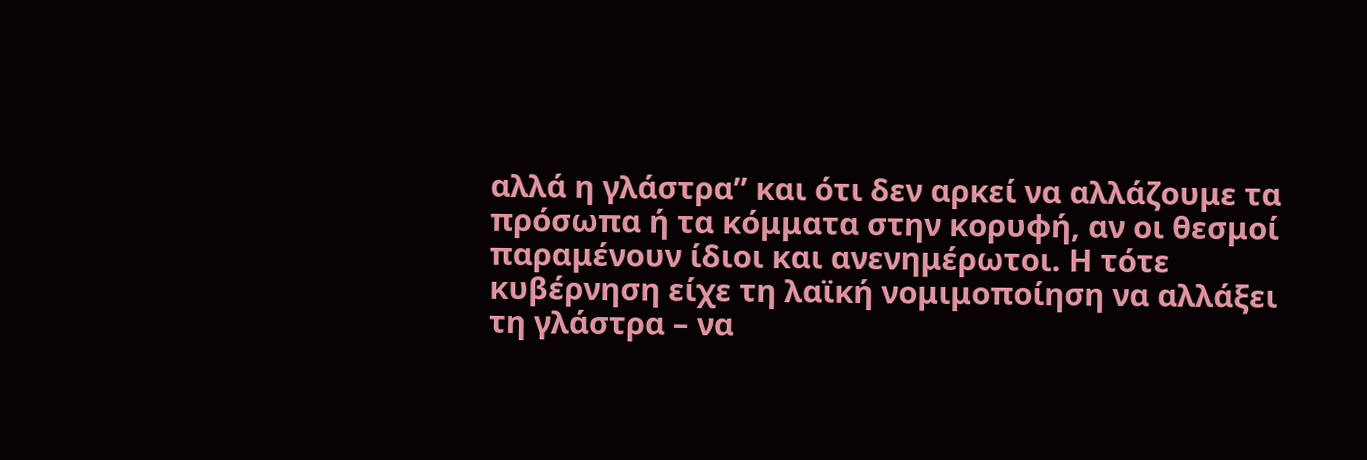αλλά η γλάστρα” και ότι δεν αρκεί να αλλάζουμε τα πρόσωπα ή τα κόμματα στην κορυφή, αν οι θεσμοί παραμένουν ίδιοι και ανενημέρωτοι. Η τότε κυβέρνηση είχε τη λαϊκή νομιμοποίηση να αλλάξει τη γλάστρα – να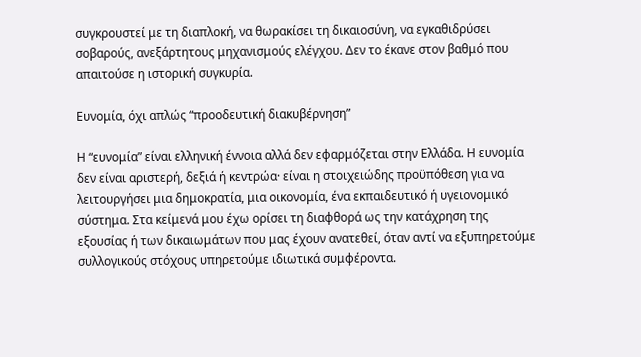συγκρουστεί με τη διαπλοκή, να θωρακίσει τη δικαιοσύνη, να εγκαθιδρύσει σοβαρούς, ανεξάρτητους μηχανισμούς ελέγχου. Δεν το έκανε στον βαθμό που απαιτούσε η ιστορική συγκυρία.

Ευνομία, όχι απλώς “προοδευτική διακυβέρνηση”

Η “ευνομία” είναι ελληνική έννοια αλλά δεν εφαρμόζεται στην Ελλάδα. Η ευνομία δεν είναι αριστερή, δεξιά ή κεντρώα· είναι η στοιχειώδης προϋπόθεση για να λειτουργήσει μια δημοκρατία, μια οικονομία, ένα εκπαιδευτικό ή υγειονομικό σύστημα. Στα κείμενά μου έχω ορίσει τη διαφθορά ως την κατάχρηση της εξουσίας ή των δικαιωμάτων που μας έχουν ανατεθεί, όταν αντί να εξυπηρετούμε συλλογικούς στόχους υπηρετούμε ιδιωτικά συμφέροντα.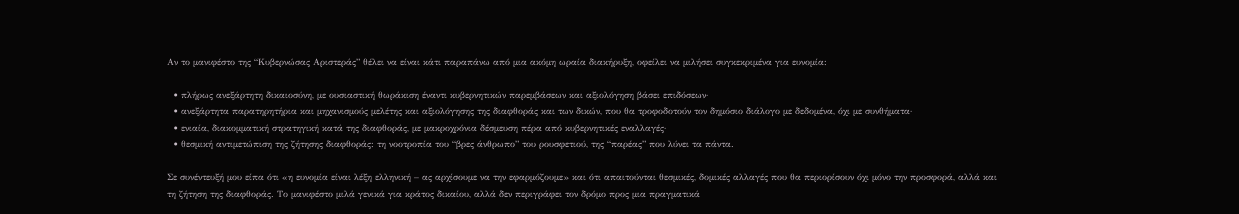Αν το μανιφέστο της “Κυβερνώσας Αριστεράς” θέλει να είναι κάτι παραπάνω από μια ακόμη ωραία διακήρυξη, οφείλει να μιλήσει συγκεκριμένα για ευνομία:

  • πλήρως ανεξάρτητη δικαιοσύνη, με ουσιαστική θωράκιση έναντι κυβερνητικών παρεμβάσεων και αξιολόγηση βάσει επιδόσεων·
  • ανεξάρτητα παρατηρητήρια και μηχανισμούς μελέτης και αξιολόγησης της διαφθοράς και των δικών, που θα τροφοδοτούν τον δημόσιο διάλογο με δεδομένα, όχι με συνθήματα·
  • ενιαία, διακομματική στρατηγική κατά της διαφθοράς, με μακροχρόνια δέσμευση πέρα από κυβερνητικές εναλλαγές·
  • θεσμική αντιμετώπιση της ζήτησης διαφθοράς: τη νοοτροπία του “βρες άνθρωπο” του ρουσφετιού, της “παρέας” που λύνει τα πάντα.

Σε συνέντευξή μου είπα ότι «η ευνομία είναι λέξη ελληνική – ας αρχίσουμε να την εφαρμόζουμε» και ότι απαιτούνται θεσμικές, δομικές αλλαγές που θα περιορίσουν όχι μόνο την προσφορά, αλλά και τη ζήτηση της διαφθοράς. Το μανιφέστο μιλά γενικά για κράτος δικαίου, αλλά δεν περιγράφει τον δρόμο προς μια πραγματικά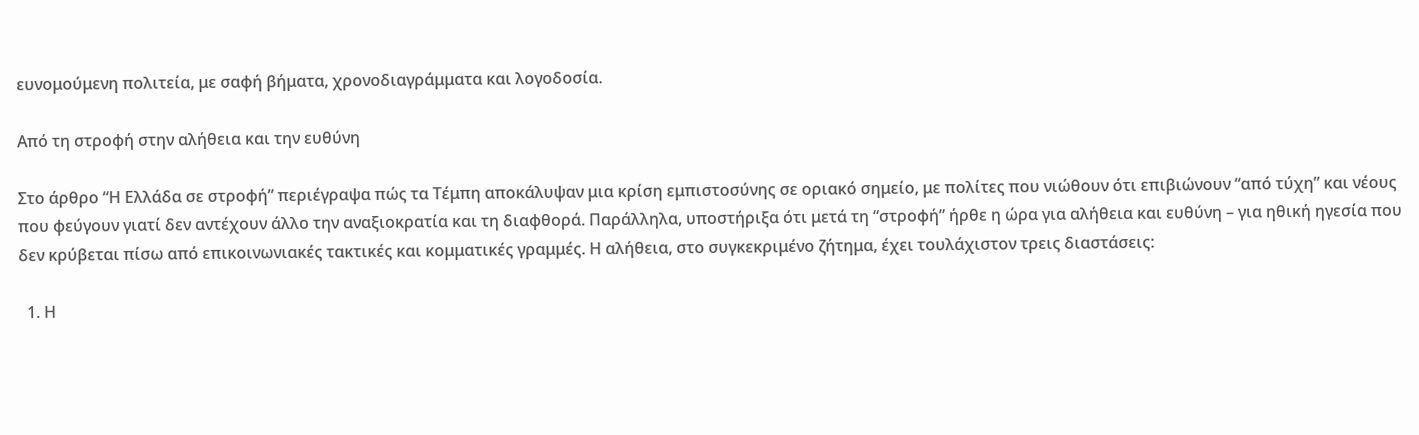ευνομούμενη πολιτεία, με σαφή βήματα, χρονοδιαγράμματα και λογοδοσία.

Από τη στροφή στην αλήθεια και την ευθύνη

Στο άρθρο “Η Ελλάδα σε στροφή” περιέγραψα πώς τα Τέμπη αποκάλυψαν μια κρίση εμπιστοσύνης σε οριακό σημείο, με πολίτες που νιώθουν ότι επιβιώνουν “από τύχη” και νέους που φεύγουν γιατί δεν αντέχουν άλλο την αναξιοκρατία και τη διαφθορά. Παράλληλα, υποστήριξα ότι μετά τη “στροφή” ήρθε η ώρα για αλήθεια και ευθύνη – για ηθική ηγεσία που δεν κρύβεται πίσω από επικοινωνιακές τακτικές και κομματικές γραμμές. Η αλήθεια, στο συγκεκριμένο ζήτημα, έχει τουλάχιστον τρεις διαστάσεις:

  1. Η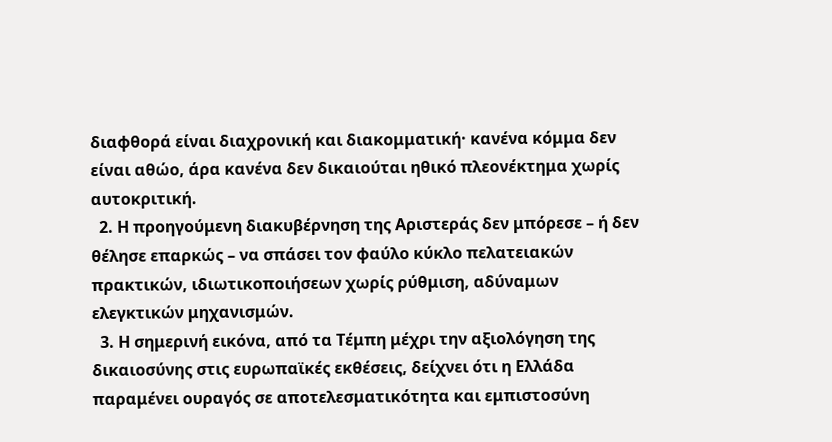διαφθορά είναι διαχρονική και διακομματική· κανένα κόμμα δεν είναι αθώο, άρα κανένα δεν δικαιούται ηθικό πλεονέκτημα χωρίς αυτοκριτική.
  2. Η προηγούμενη διακυβέρνηση της Αριστεράς δεν μπόρεσε – ή δεν θέλησε επαρκώς – να σπάσει τον φαύλο κύκλο πελατειακών πρακτικών, ιδιωτικοποιήσεων χωρίς ρύθμιση, αδύναμων ελεγκτικών μηχανισμών.
  3. Η σημερινή εικόνα, από τα Τέμπη μέχρι την αξιολόγηση της δικαιοσύνης στις ευρωπαϊκές εκθέσεις, δείχνει ότι η Ελλάδα παραμένει ουραγός σε αποτελεσματικότητα και εμπιστοσύνη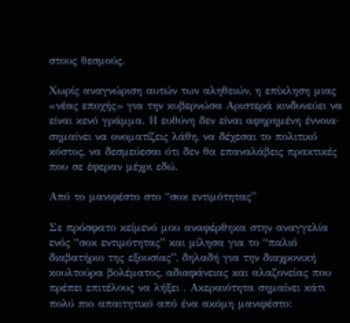στους θεσμούς.

Χωρίς αναγνώριση αυτών των αληθειών, η επίκληση μιας «νέας εποχής» για την κυβερνώσα Αριστερά κινδυνεύει να είναι κενό γράμμα. Η ευθύνη δεν είναι αφηρημένη έννοια· σημαίνει να ονοματίζεις λάθη, να δέχεσαι το πολιτικό κόστος, να δεσμεύεσαι ότι δεν θα επαναλάβεις πρακτικές που σε έφεραν μέχρι εδώ.

Από το μανιφέστο στο “σοκ εντιμότητας”

Σε πρόσφατο κείμενό μου αναφέρθηκα στην αναγγελία ενός “σοκ εντιμότητας” και μίλησα για το “παλιό διαβατήριο της εξουσίας”, δηλαδή για την διαχρονική κουλτούρα βολέματος, αδιαφάνειας και αλαζονείας που πρέπει επιτέλους να λήξει . Ακεραιότητα σημαίνει κάτι πολύ πιο απαιτητικό από ένα ακόμη μανιφέστο: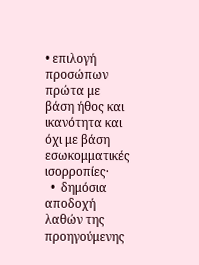• επιλογή προσώπων πρώτα με βάση ήθος και ικανότητα και όχι με βάση εσωκομματικές ισορροπίες·
  •  δημόσια αποδοχή λαθών της προηγούμενης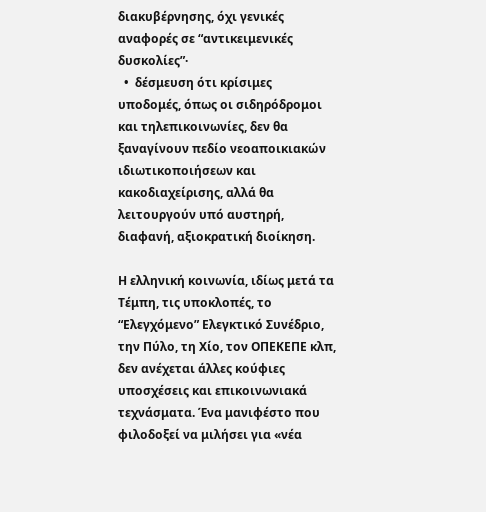διακυβέρνησης, όχι γενικές αναφορές σε “αντικειμενικές δυσκολίες”·
  •  δέσμευση ότι κρίσιμες υποδομές, όπως οι σιδηρόδρομοι και τηλεπικοινωνίες, δεν θα ξαναγίνουν πεδίο νεοαποικιακών ιδιωτικοποιήσεων και κακοδιαχείρισης, αλλά θα λειτουργούν υπό αυστηρή, διαφανή, αξιοκρατική διοίκηση.

Η ελληνική κοινωνία, ιδίως μετά τα Τέμπη, τις υποκλοπές, το “Ελεγχόμενο” Ελεγκτικό Συνέδριο, την Πύλο, τη Χίο, τον ΟΠΕΚΕΠΕ κλπ, δεν ανέχεται άλλες κούφιες υποσχέσεις και επικοινωνιακά τεχνάσματα. Ένα μανιφέστο που φιλοδοξεί να μιλήσει για «νέα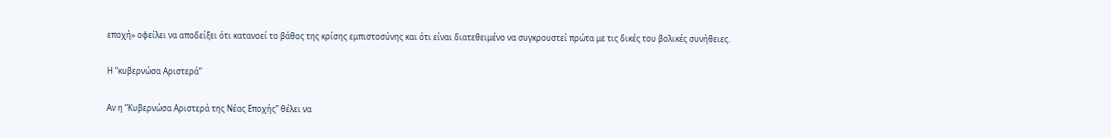εποχή» οφείλει να αποδείξει ότι κατανοεί το βάθος της κρίσης εμπιστοσύνης και ότι είναι διατεθειμένο να συγκρουστεί πρώτα με τις δικές του βολικές συνήθειες.

Η “κυβερνώσα Αριστερά”

Αν η “Κυβερνώσα Αριστερά της Νέας Εποχής” θέλει να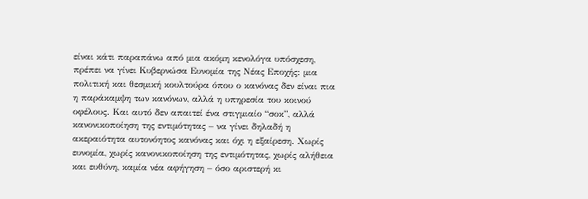είναι κάτι παραπάνω από μια ακόμη κενολόγα υπόσχεση, πρέπει να γίνει Κυβερνώσα Ευνομία της Νέας Εποχής: μια πολιτική και θεσμική κουλτούρα όπου ο κανόνας δεν είναι πια η παράκαμψη των κανόνων, αλλά η υπηρεσία του κοινού οφέλους. Και αυτό δεν απαιτεί ένα στιγμιαίο “σοκ”, αλλά κανονικοποίηση της εντιμότητας – να γίνει δηλαδή η ακεραιότητα αυτονόητος κανόνας και όχι η εξαίρεση. Χωρίς ευνομία, χωρίς κανονικοποίηση της εντιμότητας, χωρίς αλήθεια και ευθύνη, καμία νέα αφήγηση – όσο αριστερή κι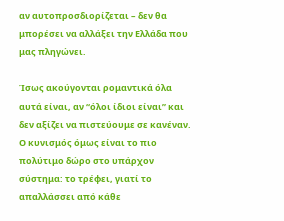αν αυτοπροσδιορίζεται – δεν θα μπορέσει να αλλάξει την Ελλάδα που μας πληγώνει.

Ίσως ακούγονται ρομαντικά όλα αυτά είναι, αν “όλοι ίδιοι είναι” και δεν αξίζει να πιστεύουμε σε κανέναν. Ο κυνισμός όμως είναι το πιο πολύτιμο δώρο στο υπάρχον σύστημα: το τρέφει, γιατί το απαλλάσσει από κάθε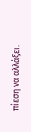πίεση να αλλάξει.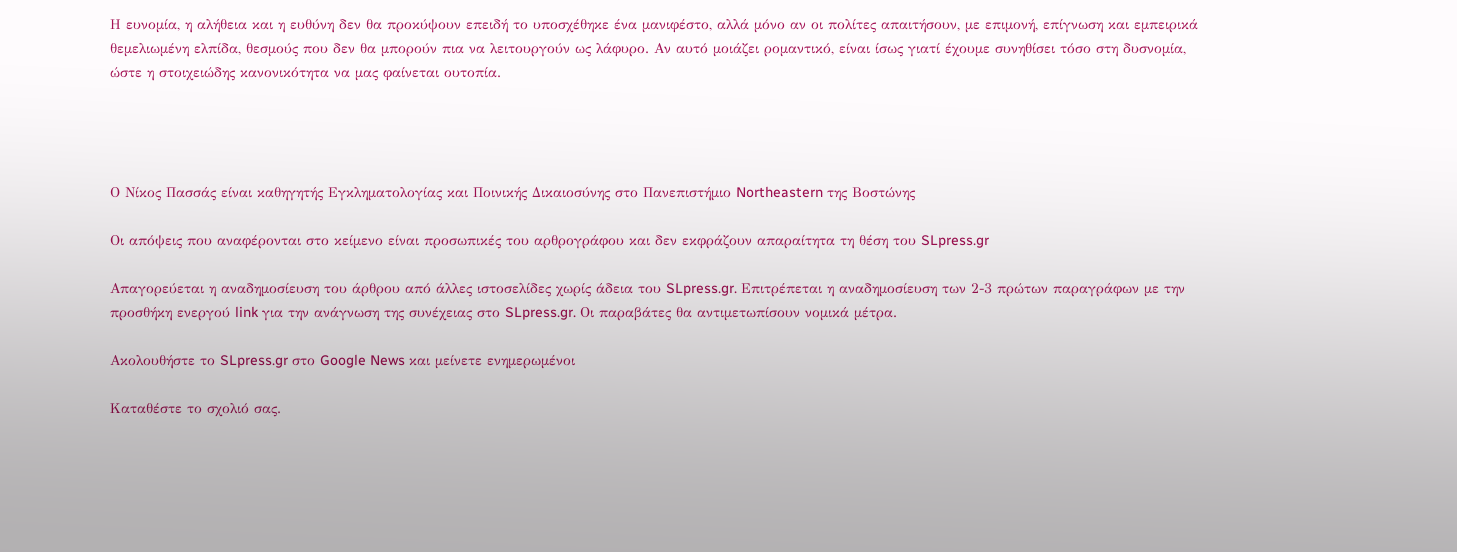Η ευνομία, η αλήθεια και η ευθύνη δεν θα προκύψουν επειδή το υποσχέθηκε ένα μανιφέστο, αλλά μόνο αν οι πολίτες απαιτήσουν, με επιμονή, επίγνωση και εμπειρικά θεμελιωμένη ελπίδα, θεσμούς που δεν θα μπορούν πια να λειτουργούν ως λάφυρο. Αν αυτό μοιάζει ρομαντικό, είναι ίσως γιατί έχουμε συνηθίσει τόσο στη δυσνομία, ώστε η στοιχειώδης κανονικότητα να μας φαίνεται ουτοπία.




Ο Νίκος Πασσάς είναι καθηγητής Εγκληματολογίας και Ποινικής Δικαιοσύνης στο Πανεπιστήμιο Northeastern της Βοστώνης

Οι απόψεις που αναφέρονται στο κείμενο είναι προσωπικές του αρθρογράφου και δεν εκφράζουν απαραίτητα τη θέση του SLpress.gr

Απαγορεύεται η αναδημοσίευση του άρθρου από άλλες ιστοσελίδες χωρίς άδεια του SLpress.gr. Επιτρέπεται η αναδημοσίευση των 2-3 πρώτων παραγράφων με την προσθήκη ενεργού link για την ανάγνωση της συνέχειας στο SLpress.gr. Οι παραβάτες θα αντιμετωπίσουν νομικά μέτρα.

Ακολουθήστε το SLpress.gr στο Google News και μείνετε ενημερωμένοι

Kαταθέστε το σχολιό σας.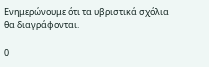Eνημερώνουμε ότι τα υβριστικά σχόλια θα διαγράφονται.

0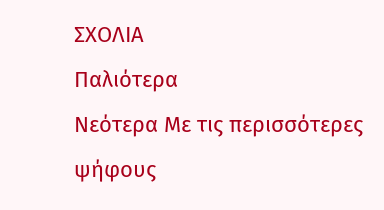ΣΧΟΛΙΑ
Παλιότερα
Νεότερα Με τις περισσότερες ψήφους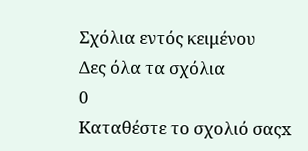Σχόλια εντός κειμένου
Δες όλα τα σχόλια
0
Kαταθέστε το σχολιό σαςx